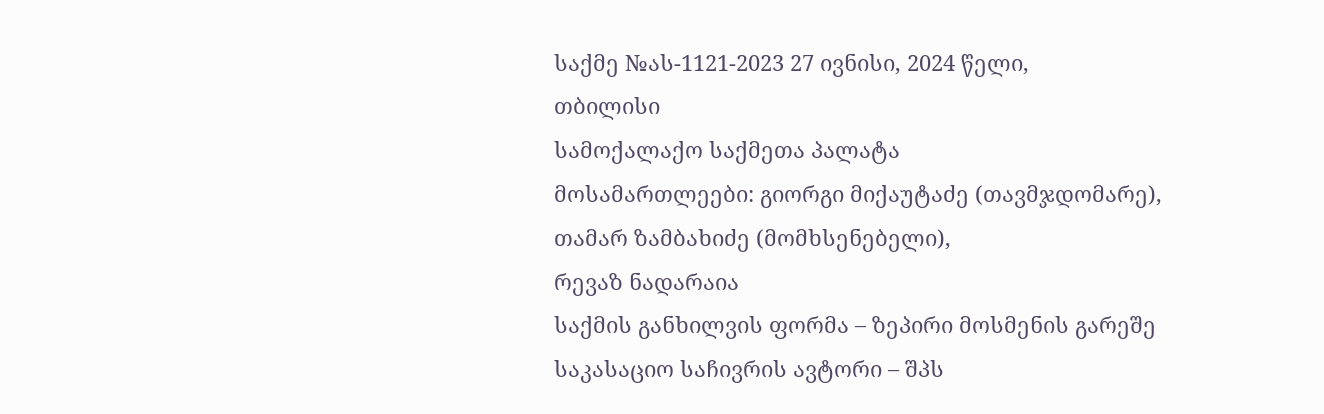საქმე №ას-1121-2023 27 ივნისი, 2024 წელი,
თბილისი
სამოქალაქო საქმეთა პალატა
მოსამართლეები: გიორგი მიქაუტაძე (თავმჯდომარე),
თამარ ზამბახიძე (მომხსენებელი),
რევაზ ნადარაია
საქმის განხილვის ფორმა – ზეპირი მოსმენის გარეშე
საკასაციო საჩივრის ავტორი – შპს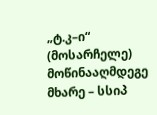„ტ.კ–ი“ (მოსარჩელე)
მოწინააღმდეგე მხარე – სსიპ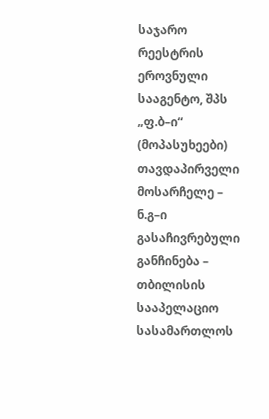საჯარო რეესტრის ეროვნული სააგენტო, შპს „ფ.ბ–ი“ (მოპასუხეები)
თავდაპირველი მოსარჩელე – ნ.გ–ი
გასაჩივრებული განჩინება – თბილისის სააპელაციო სასამართლოს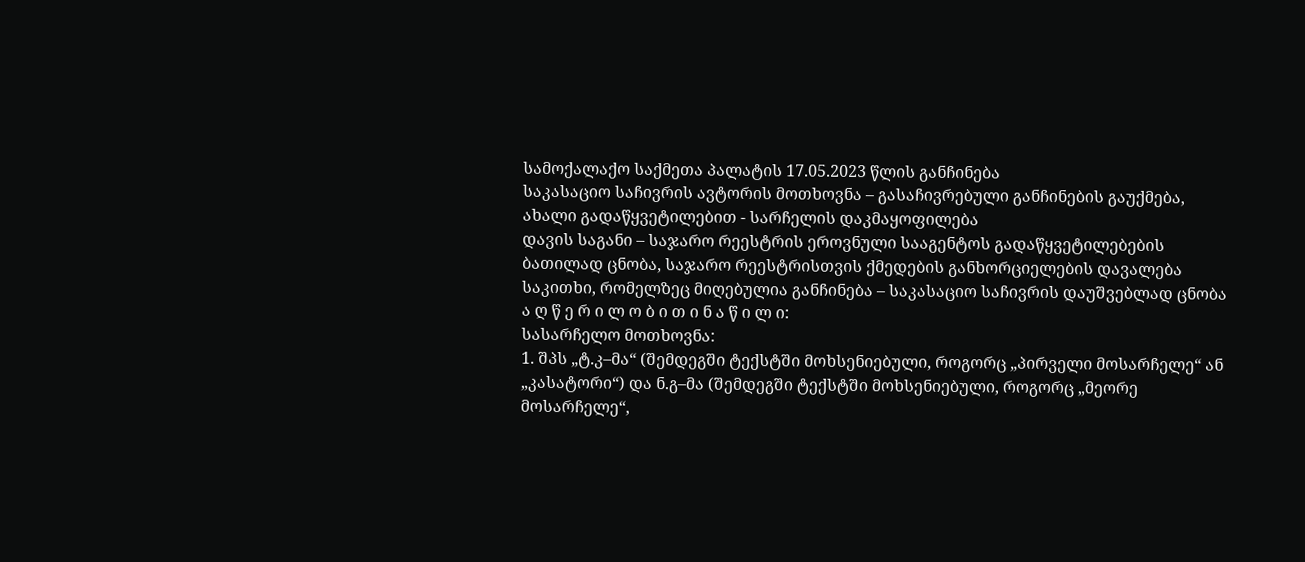სამოქალაქო საქმეთა პალატის 17.05.2023 წლის განჩინება
საკასაციო საჩივრის ავტორის მოთხოვნა – გასაჩივრებული განჩინების გაუქმება, ახალი გადაწყვეტილებით - სარჩელის დაკმაყოფილება
დავის საგანი – საჯარო რეესტრის ეროვნული სააგენტოს გადაწყვეტილებების ბათილად ცნობა, საჯარო რეესტრისთვის ქმედების განხორციელების დავალება
საკითხი, რომელზეც მიღებულია განჩინება – საკასაციო საჩივრის დაუშვებლად ცნობა
ა ღ წ ე რ ი ლ ო ბ ი თ ი ნ ა წ ი ლ ი:
სასარჩელო მოთხოვნა:
1. შპს „ტ.კ–მა“ (შემდეგში ტექსტში მოხსენიებული, როგორც „პირველი მოსარჩელე“ ან „კასატორი“) და ნ.გ–მა (შემდეგში ტექსტში მოხსენიებული, როგორც „მეორე მოსარჩელე“,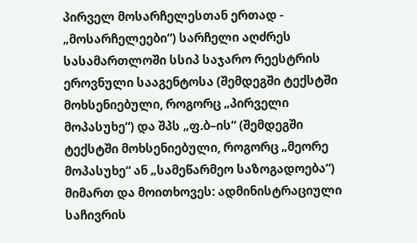პირველ მოსარჩელესთან ერთად - „მოსარჩელეები“) სარჩელი აღძრეს სასამართლოში სსიპ საჯარო რეესტრის ეროვნული სააგენტოსა (შემდეგში ტექსტში მოხსენიებული, როგორც „პირველი მოპასუხე“) და შპს „ფ.ბ–ის“ (შემდეგში ტექსტში მოხსენიებული, როგორც „მეორე მოპასუხე“ ან „სამეწარმეო საზოგადოება“) მიმართ და მოითხოვეს: ადმინისტრაციული საჩივრის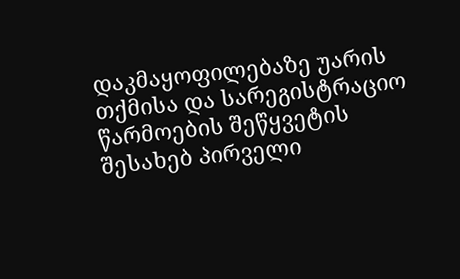დაკმაყოფილებაზე უარის თქმისა და სარეგისტრაციო წარმოების შეწყვეტის შესახებ პირველი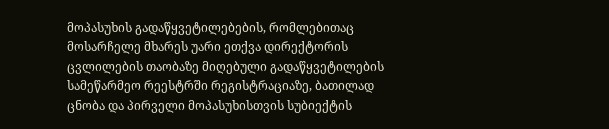მოპასუხის გადაწყვეტილებების, რომლებითაც მოსარჩელე მხარეს უარი ეთქვა დირექტორის ცვლილების თაობაზე მიღებული გადაწყვეტილების სამეწარმეო რეესტრში რეგისტრაციაზე, ბათილად ცნობა და პირველი მოპასუხისთვის სუბიექტის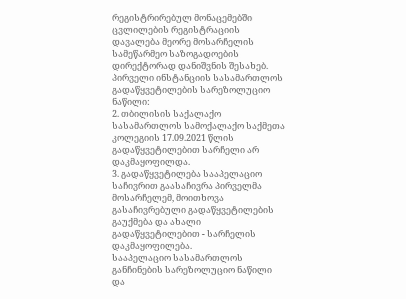რეგისტრირებულ მონაცემებში ცვლილების რეგისტრაციის დავალება მეორე მოსარჩელის სამეწარმეო საზოგადოების დირექტორად დანიშვნის შესახებ.
პირველი ინსტანციის სასამართლოს გადაწყვეტილების სარეზოლუციო ნაწილი:
2. თბილისის საქალაქო სასამართლოს სამოქალაქო საქმეთა კოლეგიის 17.09.2021 წლის გადაწყვეტილებით სარჩელი არ დაკმაყოფილდა.
3. გადაწყვეტილება სააპელაციო საჩივრით გაასაჩივრა პირველმა მოსარჩელემ, მოითხოვა გასაჩივრებული გადაწყვეტილების გაუქმება და ახალი გადაწყვეტილებით - სარჩელის დაკმაყოფილება.
სააპელაციო სასამართლოს განჩინების სარეზოლუციო ნაწილი და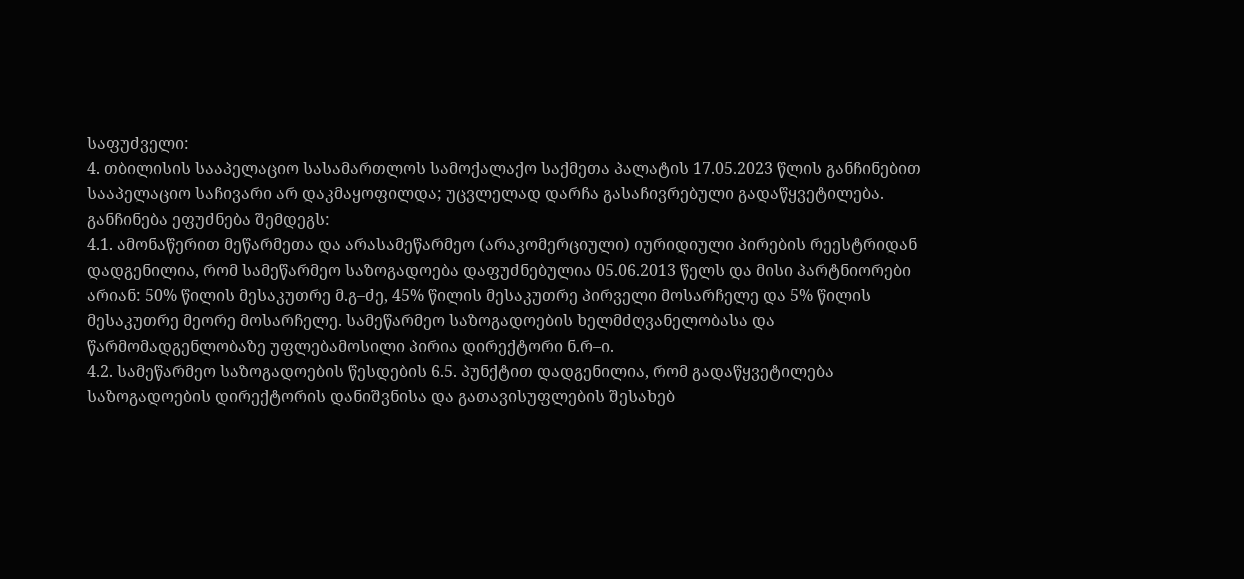საფუძველი:
4. თბილისის სააპელაციო სასამართლოს სამოქალაქო საქმეთა პალატის 17.05.2023 წლის განჩინებით სააპელაციო საჩივარი არ დაკმაყოფილდა; უცვლელად დარჩა გასაჩივრებული გადაწყვეტილება. განჩინება ეფუძნება შემდეგს:
4.1. ამონაწერით მეწარმეთა და არასამეწარმეო (არაკომერციული) იურიდიული პირების რეესტრიდან დადგენილია, რომ სამეწარმეო საზოგადოება დაფუძნებულია 05.06.2013 წელს და მისი პარტნიორები არიან: 50% წილის მესაკუთრე მ.გ–ძე, 45% წილის მესაკუთრე პირველი მოსარჩელე და 5% წილის მესაკუთრე მეორე მოსარჩელე. სამეწარმეო საზოგადოების ხელმძღვანელობასა და წარმომადგენლობაზე უფლებამოსილი პირია დირექტორი ნ.რ–ი.
4.2. სამეწარმეო საზოგადოების წესდების 6.5. პუნქტით დადგენილია, რომ გადაწყვეტილება საზოგადოების დირექტორის დანიშვნისა და გათავისუფლების შესახებ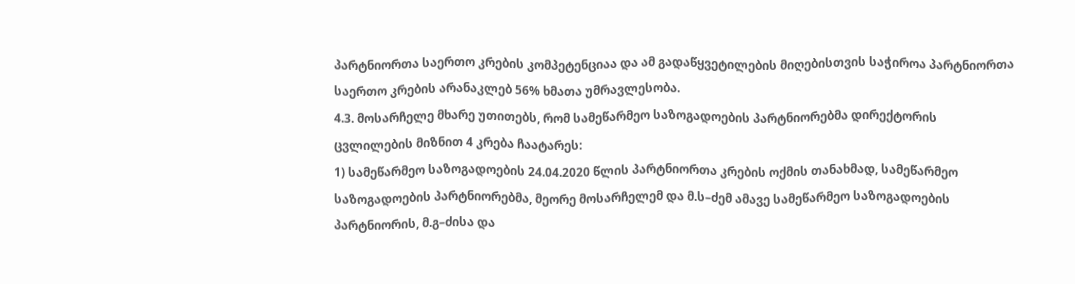პარტნიორთა საერთო კრების კომპეტენციაა და ამ გადაწყვეტილების მიღებისთვის საჭიროა პარტნიორთა საერთო კრების არანაკლებ 56% ხმათა უმრავლესობა.
4.3. მოსარჩელე მხარე უთითებს, რომ სამეწარმეო საზოგადოების პარტნიორებმა დირექტორის ცვლილების მიზნით 4 კრება ჩაატარეს:
1) სამეწარმეო საზოგადოების 24.04.2020 წლის პარტნიორთა კრების ოქმის თანახმად, სამეწარმეო საზოგადოების პარტნიორებმა, მეორე მოსარჩელემ და მ.ს–ძემ ამავე სამეწარმეო საზოგადოების პარტნიორის, მ.გ–ძისა და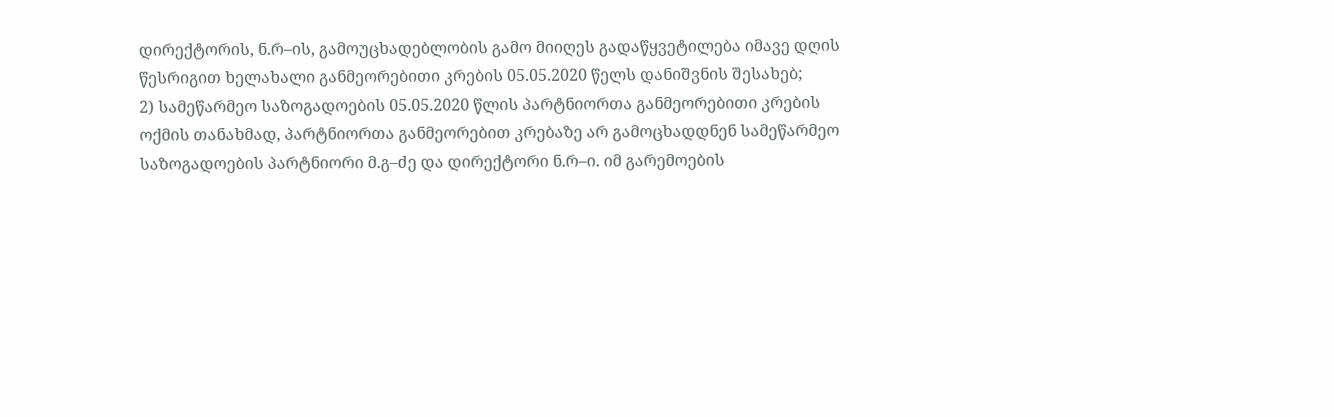დირექტორის, ნ.რ–ის, გამოუცხადებლობის გამო მიიღეს გადაწყვეტილება იმავე დღის წესრიგით ხელახალი განმეორებითი კრების 05.05.2020 წელს დანიშვნის შესახებ;
2) სამეწარმეო საზოგადოების 05.05.2020 წლის პარტნიორთა განმეორებითი კრების ოქმის თანახმად, პარტნიორთა განმეორებით კრებაზე არ გამოცხადდნენ სამეწარმეო საზოგადოების პარტნიორი მ.გ–ძე და დირექტორი ნ.რ–ი. იმ გარემოების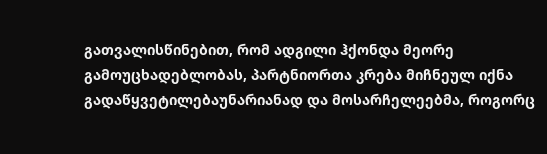გათვალისწინებით, რომ ადგილი ჰქონდა მეორე გამოუცხადებლობას, პარტნიორთა კრება მიჩნეულ იქნა გადაწყვეტილებაუნარიანად და მოსარჩელეებმა, როგორც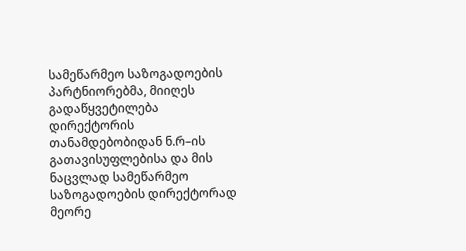სამეწარმეო საზოგადოების პარტნიორებმა, მიიღეს გადაწყვეტილება დირექტორის თანამდებობიდან ნ.რ–ის გათავისუფლებისა და მის ნაცვლად სამეწარმეო საზოგადოების დირექტორად მეორე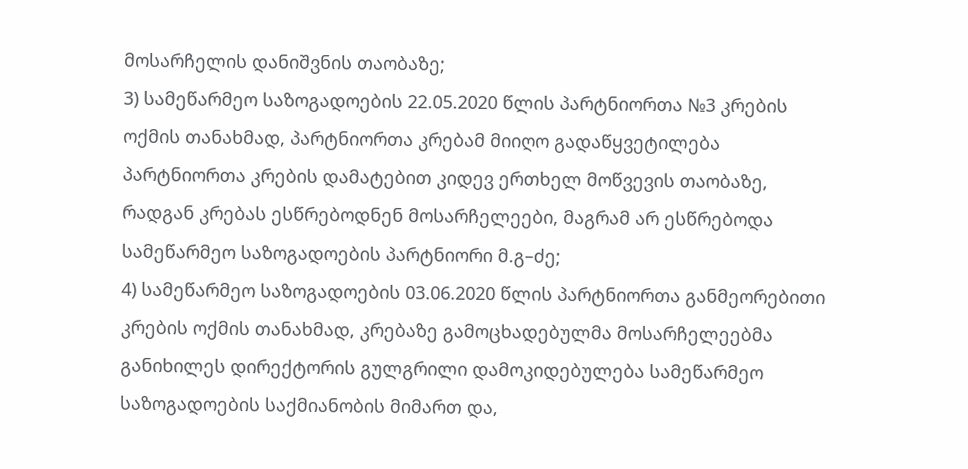მოსარჩელის დანიშვნის თაობაზე;
3) სამეწარმეო საზოგადოების 22.05.2020 წლის პარტნიორთა №3 კრების ოქმის თანახმად, პარტნიორთა კრებამ მიიღო გადაწყვეტილება პარტნიორთა კრების დამატებით კიდევ ერთხელ მოწვევის თაობაზე, რადგან კრებას ესწრებოდნენ მოსარჩელეები, მაგრამ არ ესწრებოდა სამეწარმეო საზოგადოების პარტნიორი მ.გ–ძე;
4) სამეწარმეო საზოგადოების 03.06.2020 წლის პარტნიორთა განმეორებითი კრების ოქმის თანახმად, კრებაზე გამოცხადებულმა მოსარჩელეებმა განიხილეს დირექტორის გულგრილი დამოკიდებულება სამეწარმეო საზოგადოების საქმიანობის მიმართ და,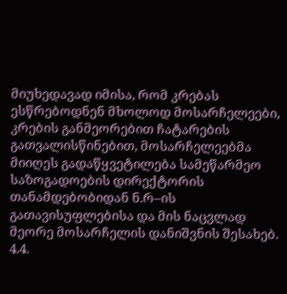მიუხედავად იმისა, რომ კრებას ესწრებოდნენ მხოლოდ მოსარჩელეები, კრების განმეორებით ჩატარების გათვალისწინებით, მოსარჩელეებმა მიიღეს გადაწყვეტილება სამეწარმეო საზოგადოების დირექტორის თანამდებობიდან ნ.რ–ის გათავისუფლებისა და მის ნაცვლად მეორე მოსარჩელის დანიშვნის შესახებ.
4.4.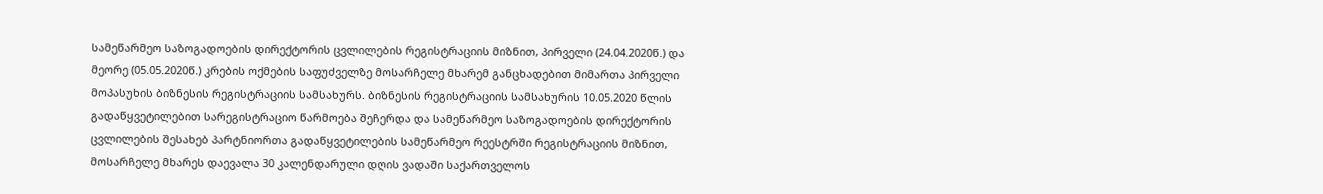სამეწარმეო საზოგადოების დირექტორის ცვლილების რეგისტრაციის მიზნით, პირველი (24.04.2020წ.) და მეორე (05.05.2020წ.) კრების ოქმების საფუძველზე მოსარჩელე მხარემ განცხადებით მიმართა პირველი მოპასუხის ბიზნესის რეგისტრაციის სამსახურს. ბიზნესის რეგისტრაციის სამსახურის 10.05.2020 წლის გადაწყვეტილებით სარეგისტრაციო წარმოება შეჩერდა და სამეწარმეო საზოგადოების დირექტორის ცვლილების შესახებ პარტნიორთა გადაწყვეტილების სამეწარმეო რეესტრში რეგისტრაციის მიზნით, მოსარჩელე მხარეს დაევალა 30 კალენდარული დღის ვადაში საქართველოს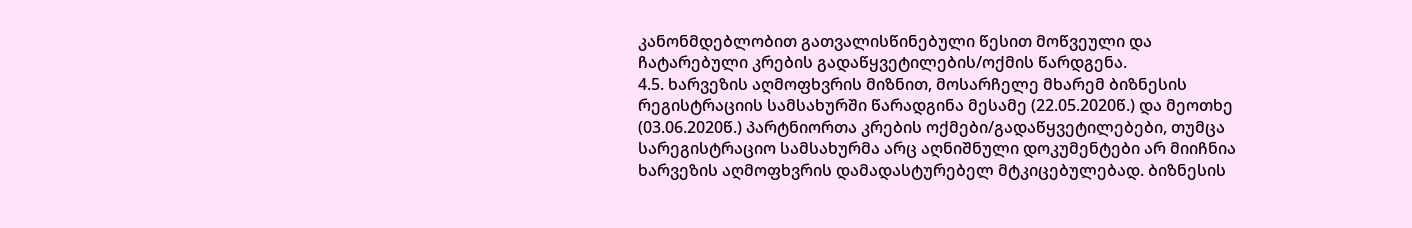კანონმდებლობით გათვალისწინებული წესით მოწვეული და ჩატარებული კრების გადაწყვეტილების/ოქმის წარდგენა.
4.5. ხარვეზის აღმოფხვრის მიზნით, მოსარჩელე მხარემ ბიზნესის რეგისტრაციის სამსახურში წარადგინა მესამე (22.05.2020წ.) და მეოთხე (03.06.2020წ.) პარტნიორთა კრების ოქმები/გადაწყვეტილებები, თუმცა სარეგისტრაციო სამსახურმა არც აღნიშნული დოკუმენტები არ მიიჩნია ხარვეზის აღმოფხვრის დამადასტურებელ მტკიცებულებად. ბიზნესის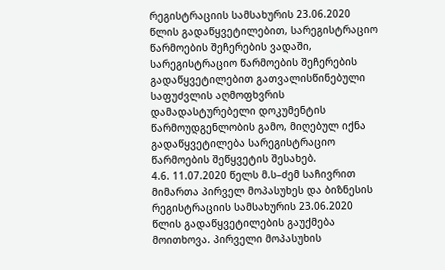რეგისტრაციის სამსახურის 23.06.2020 წლის გადაწყვეტილებით, სარეგისტრაციო წარმოების შეჩერების ვადაში, სარეგისტრაციო წარმოების შეჩერების გადაწყვეტილებით გათვალისწინებული საფუძვლის აღმოფხვრის დამადასტურებელი დოკუმენტის წარმოუდგენლობის გამო, მიღებულ იქნა გადაწყვეტილება სარეგისტრაციო წარმოების შეწყვეტის შესახებ.
4.6. 11.07.2020 წელს მ.ს–ძემ საჩივრით მიმართა პირველ მოპასუხეს და ბიზნესის რეგისტრაციის სამსახურის 23.06.2020 წლის გადაწყვეტილების გაუქმება მოითხოვა. პირველი მოპასუხის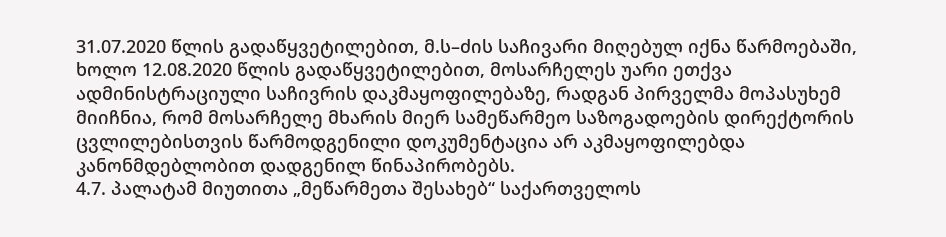31.07.2020 წლის გადაწყვეტილებით, მ.ს–ძის საჩივარი მიღებულ იქნა წარმოებაში, ხოლო 12.08.2020 წლის გადაწყვეტილებით, მოსარჩელეს უარი ეთქვა ადმინისტრაციული საჩივრის დაკმაყოფილებაზე, რადგან პირველმა მოპასუხემ მიიჩნია, რომ მოსარჩელე მხარის მიერ სამეწარმეო საზოგადოების დირექტორის ცვლილებისთვის წარმოდგენილი დოკუმენტაცია არ აკმაყოფილებდა კანონმდებლობით დადგენილ წინაპირობებს.
4.7. პალატამ მიუთითა „მეწარმეთა შესახებ“ საქართველოს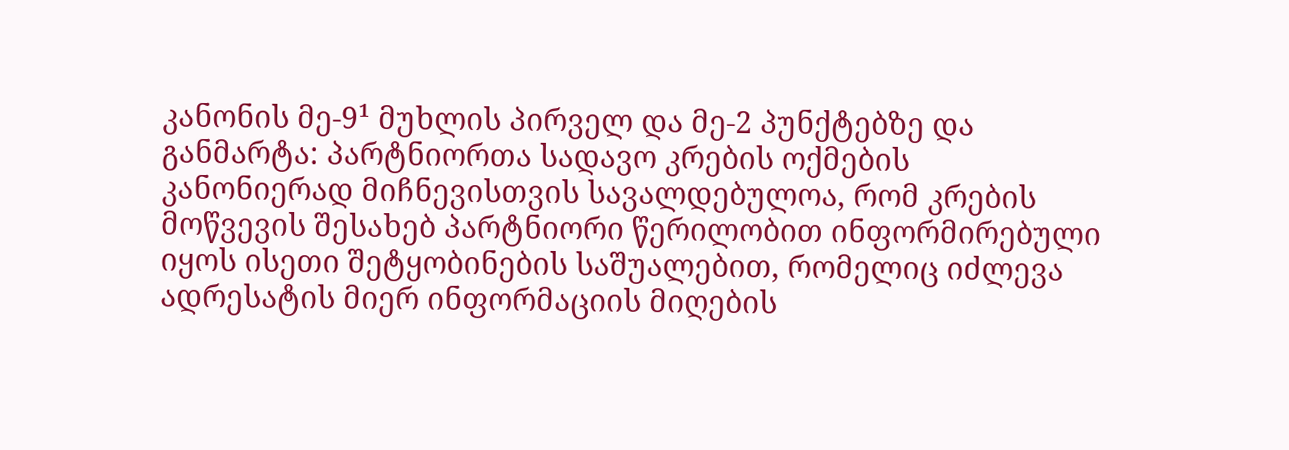კანონის მე-9¹ მუხლის პირველ და მე-2 პუნქტებზე და განმარტა: პარტნიორთა სადავო კრების ოქმების კანონიერად მიჩნევისთვის სავალდებულოა, რომ კრების მოწვევის შესახებ პარტნიორი წერილობით ინფორმირებული იყოს ისეთი შეტყობინების საშუალებით, რომელიც იძლევა ადრესატის მიერ ინფორმაციის მიღების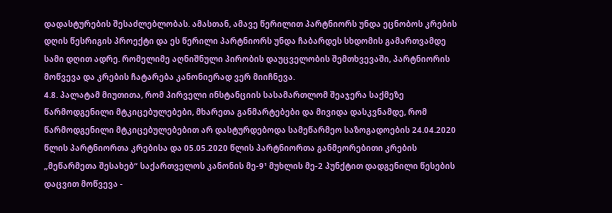დადასტურების შესაძლებლობას. ამასთან, ამავე წერილით პარტნიორს უნდა ეცნობოს კრების დღის წესრიგის პროექტი და ეს წერილი პარტნიორს უნდა ჩაბარდეს სხდომის გამართვამდე სამი დღით ადრე. რომელიმე აღნიშნული პირობის დაუცველობის შემთხვევაში, პარტნიორის მოწვევა და კრების ჩატარება კანონიერად ვერ მიიჩნევა.
4.8. პალატამ მიუთითა, რომ პირველი ინსტანციის სასამართლომ შეაჯერა საქმეზე წარმოდგენილი მტკიცებულებები, მხარეთა განმარტებები და მივიდა დასკვნამდე, რომ წარმოდგენილი მტკიცებულებებით არ დასტურდებოდა სამეწარმეო საზოგადოების 24.04.2020 წლის პარტნიორთა კრებისა და 05.05.2020 წლის პარტნიორთა განმეორებითი კრების „მეწარმეთა შესახებ“ საქართველოს კანონის მე-9¹ მუხლის მე-2 პუნქტით დადგენილი წესების დაცვით მოწვევა -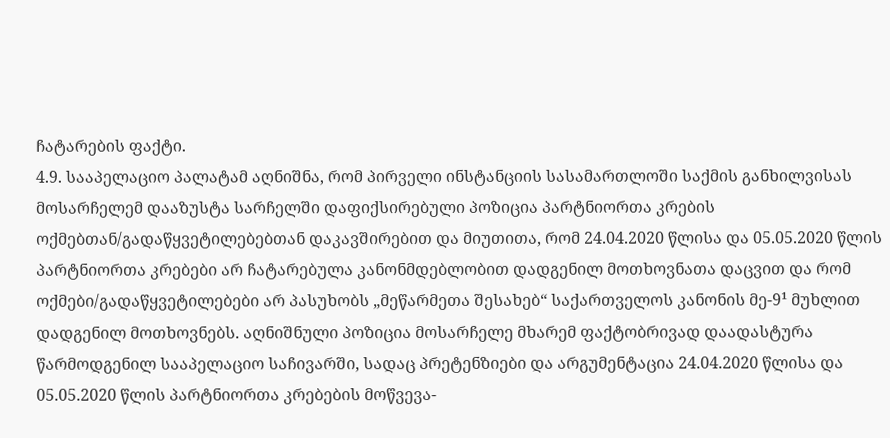ჩატარების ფაქტი.
4.9. სააპელაციო პალატამ აღნიშნა, რომ პირველი ინსტანციის სასამართლოში საქმის განხილვისას მოსარჩელემ დააზუსტა სარჩელში დაფიქსირებული პოზიცია პარტნიორთა კრების ოქმებთან/გადაწყვეტილებებთან დაკავშირებით და მიუთითა, რომ 24.04.2020 წლისა და 05.05.2020 წლის პარტნიორთა კრებები არ ჩატარებულა კანონმდებლობით დადგენილ მოთხოვნათა დაცვით და რომ ოქმები/გადაწყვეტილებები არ პასუხობს „მეწარმეთა შესახებ“ საქართველოს კანონის მე-9¹ მუხლით დადგენილ მოთხოვნებს. აღნიშნული პოზიცია მოსარჩელე მხარემ ფაქტობრივად დაადასტურა წარმოდგენილ სააპელაციო საჩივარში, სადაც პრეტენზიები და არგუმენტაცია 24.04.2020 წლისა და 05.05.2020 წლის პარტნიორთა კრებების მოწვევა-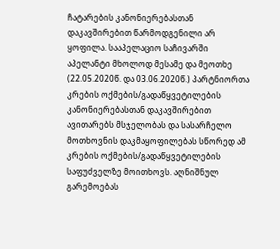ჩატარების კანონიერებასთან დაკავშირებით წარმოდგენილი არ ყოფილა. სააპელაციო საჩივარში აპელანტი მხოლოდ მესამე და მეოთხე (22.05.2020წ. და 03.06.2020წ.) პარტნიორთა კრების ოქმების/გადაწყვეტილების კანონიერებასთან დაკავშირებით ავითარებს მსჯელობას და სასარჩელო მოთხოვნის დაკმაყოფილებას სწორედ ამ კრების ოქმების/გადაწყვეტილების საფუძველზე მოითხოვს. აღნიშნულ გარემოებას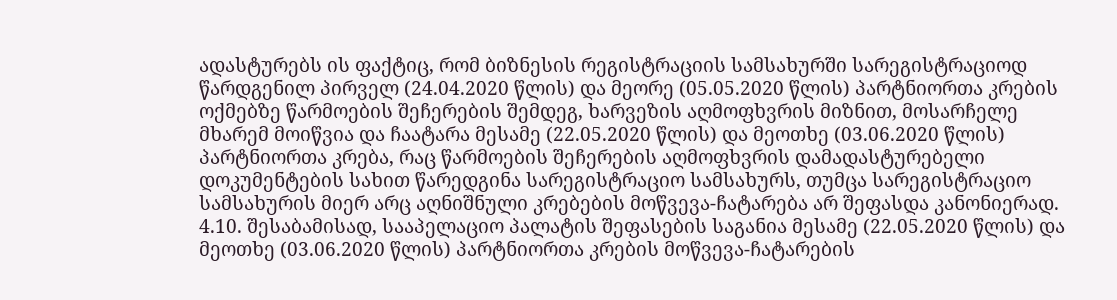ადასტურებს ის ფაქტიც, რომ ბიზნესის რეგისტრაციის სამსახურში სარეგისტრაციოდ წარდგენილ პირველ (24.04.2020 წლის) და მეორე (05.05.2020 წლის) პარტნიორთა კრების ოქმებზე წარმოების შეჩერების შემდეგ, ხარვეზის აღმოფხვრის მიზნით, მოსარჩელე მხარემ მოიწვია და ჩაატარა მესამე (22.05.2020 წლის) და მეოთხე (03.06.2020 წლის) პარტნიორთა კრება, რაც წარმოების შეჩერების აღმოფხვრის დამადასტურებელი დოკუმენტების სახით წარედგინა სარეგისტრაციო სამსახურს, თუმცა სარეგისტრაციო სამსახურის მიერ არც აღნიშნული კრებების მოწვევა-ჩატარება არ შეფასდა კანონიერად.
4.10. შესაბამისად, სააპელაციო პალატის შეფასების საგანია მესამე (22.05.2020 წლის) და მეოთხე (03.06.2020 წლის) პარტნიორთა კრების მოწვევა-ჩატარების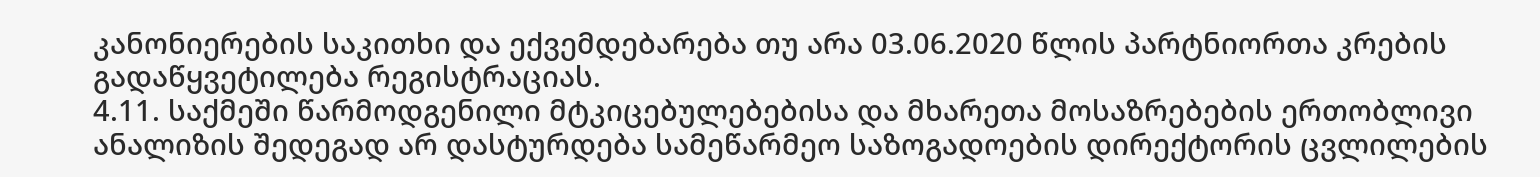კანონიერების საკითხი და ექვემდებარება თუ არა 03.06.2020 წლის პარტნიორთა კრების გადაწყვეტილება რეგისტრაციას.
4.11. საქმეში წარმოდგენილი მტკიცებულებებისა და მხარეთა მოსაზრებების ერთობლივი ანალიზის შედეგად არ დასტურდება სამეწარმეო საზოგადოების დირექტორის ცვლილების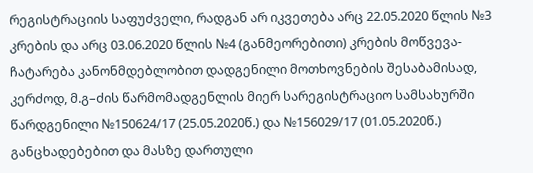რეგისტრაციის საფუძველი, რადგან არ იკვეთება არც 22.05.2020 წლის №3 კრების და არც 03.06.2020 წლის №4 (განმეორებითი) კრების მოწვევა-ჩატარება კანონმდებლობით დადგენილი მოთხოვნების შესაბამისად, კერძოდ, მ.გ–ძის წარმომადგენლის მიერ სარეგისტრაციო სამსახურში წარდგენილი №150624/17 (25.05.2020წ.) და №156029/17 (01.05.2020წ.) განცხადებებით და მასზე დართული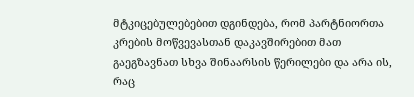მტკიცებულებებით დგინდება, რომ პარტნიორთა კრების მოწვევასთან დაკავშირებით მათ გაეგზავნათ სხვა შინაარსის წერილები და არა ის, რაც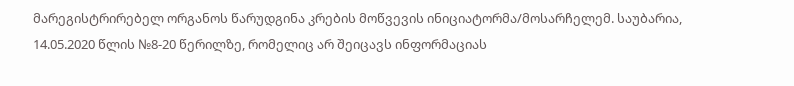მარეგისტრირებელ ორგანოს წარუდგინა კრების მოწვევის ინიციატორმა/მოსარჩელემ. საუბარია, 14.05.2020 წლის №8-20 წერილზე, რომელიც არ შეიცავს ინფორმაციას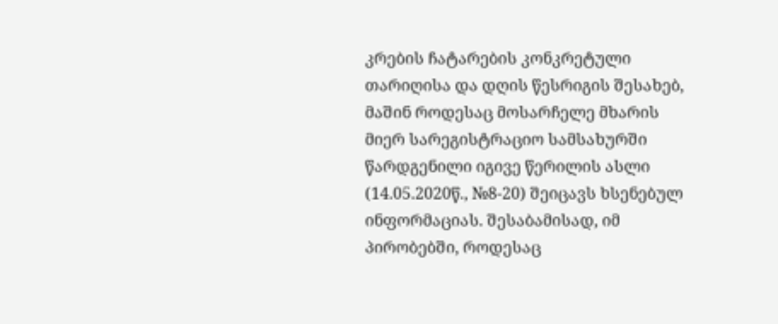კრების ჩატარების კონკრეტული თარიღისა და დღის წესრიგის შესახებ, მაშინ როდესაც მოსარჩელე მხარის მიერ სარეგისტრაციო სამსახურში წარდგენილი იგივე წერილის ასლი (14.05.2020წ., №8-20) შეიცავს ხსენებულ ინფორმაციას. შესაბამისად, იმ პირობებში, როდესაც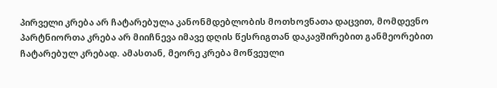პირველი კრება არ ჩატარებულა კანონმდებლობის მოთხოვნათა დაცვით, მომდევნო პარტნიორთა კრება არ მიიჩნევა იმავე დღის წესრიგთან დაკავშირებით განმეორებით ჩატარებულ კრებად. ამასთან, მეორე კრება მოწვეული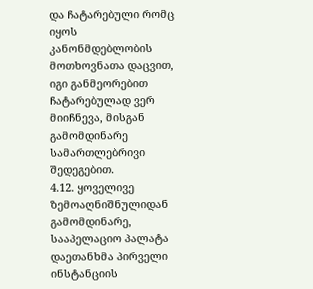და ჩატარებული რომც იყოს კანონმდებლობის მოთხოვნათა დაცვით, იგი განმეორებით ჩატარებულად ვერ მიიჩნევა, მისგან გამომდინარე სამართლებრივი შედეგებით.
4.12. ყოველივე ზემოაღნიშნულიდან გამომდინარე, სააპელაციო პალატა დაეთანხმა პირველი ინსტანციის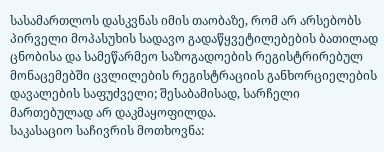სასამართლოს დასკვნას იმის თაობაზე, რომ არ არსებობს პირველი მოპასუხის სადავო გადაწყვეტილებების ბათილად ცნობისა და სამეწარმეო საზოგადოების რეგისტრირებულ მონაცემებში ცვლილების რეგისტრაციის განხორციელების დავალების საფუძველი; შესაბამისად, სარჩელი მართებულად არ დაკმაყოფილდა.
საკასაციო საჩივრის მოთხოვნა: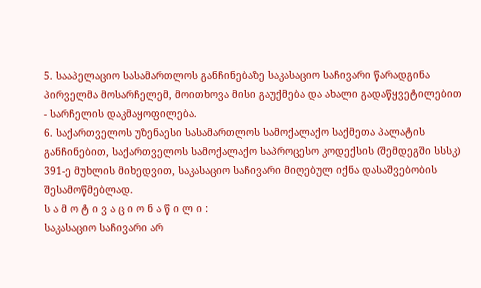5. სააპელაციო სასამართლოს განჩინებაზე საკასაციო საჩივარი წარადგინა პირველმა მოსარჩელემ, მოითხოვა მისი გაუქმება და ახალი გადაწყვეტილებით - სარჩელის დაკმაყოფილება.
6. საქართველოს უზენაესი სასამართლოს სამოქალაქო საქმეთა პალატის განჩინებით, საქართველოს სამოქალაქო საპროცესო კოდექსის (შემდეგში სსსკ) 391-ე მუხლის მიხედვით, საკასაციო საჩივარი მიღებულ იქნა დასაშვებობის შესამოწმებლად.
ს ა მ ო ტ ი ვ ა ც ი ო ნ ა წ ი ლ ი :
საკასაციო საჩივარი არ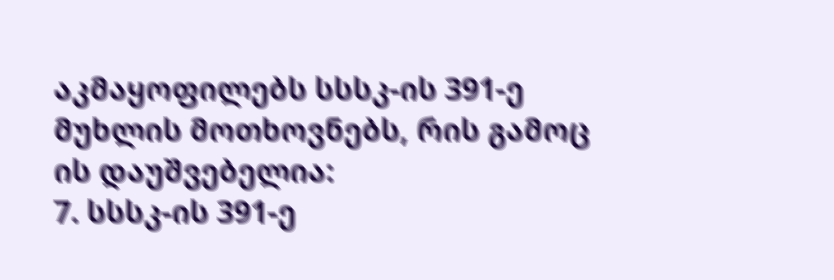აკმაყოფილებს სსსკ-ის 391-ე მუხლის მოთხოვნებს, რის გამოც ის დაუშვებელია:
7. სსსკ-ის 391-ე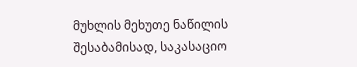მუხლის მეხუთე ნაწილის შესაბამისად, საკასაციო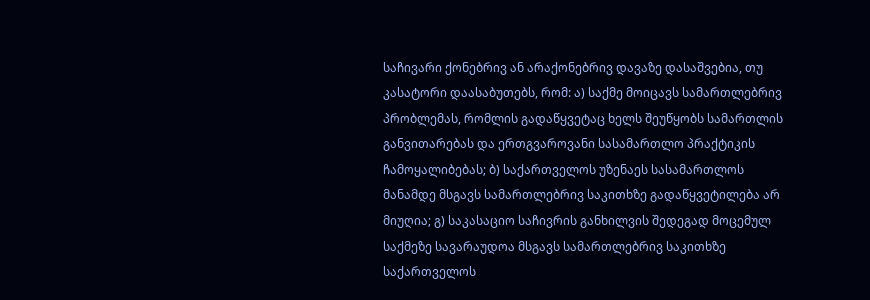საჩივარი ქონებრივ ან არაქონებრივ დავაზე დასაშვებია, თუ კასატორი დაასაბუთებს, რომ: ა) საქმე მოიცავს სამართლებრივ პრობლემას, რომლის გადაწყვეტაც ხელს შეუწყობს სამართლის განვითარებას და ერთგვაროვანი სასამართლო პრაქტიკის ჩამოყალიბებას; ბ) საქართველოს უზენაეს სასამართლოს მანამდე მსგავს სამართლებრივ საკითხზე გადაწყვეტილება არ მიუღია; გ) საკასაციო საჩივრის განხილვის შედეგად მოცემულ საქმეზე სავარაუდოა მსგავს სამართლებრივ საკითხზე საქართველოს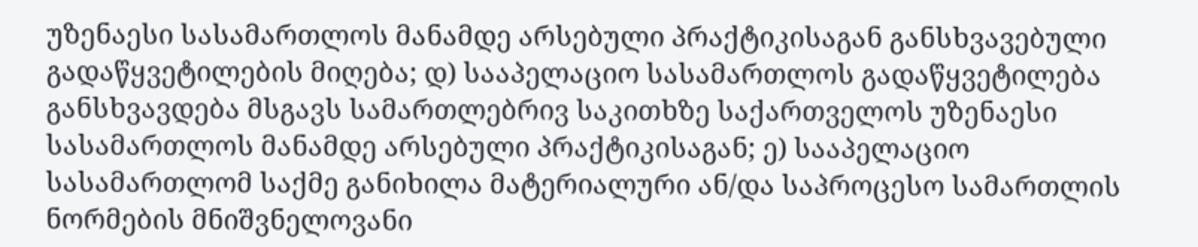უზენაესი სასამართლოს მანამდე არსებული პრაქტიკისაგან განსხვავებული გადაწყვეტილების მიღება; დ) სააპელაციო სასამართლოს გადაწყვეტილება განსხვავდება მსგავს სამართლებრივ საკითხზე საქართველოს უზენაესი სასამართლოს მანამდე არსებული პრაქტიკისაგან; ე) სააპელაციო სასამართლომ საქმე განიხილა მატერიალური ან/და საპროცესო სამართლის ნორმების მნიშვნელოვანი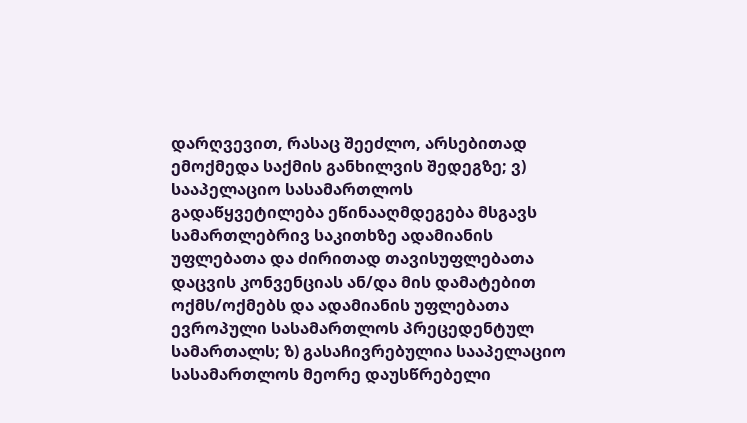დარღვევით, რასაც შეეძლო, არსებითად ემოქმედა საქმის განხილვის შედეგზე; ვ) სააპელაციო სასამართლოს გადაწყვეტილება ეწინააღმდეგება მსგავს სამართლებრივ საკითხზე ადამიანის უფლებათა და ძირითად თავისუფლებათა დაცვის კონვენციას ან/და მის დამატებით ოქმს/ოქმებს და ადამიანის უფლებათა ევროპული სასამართლოს პრეცედენტულ სამართალს; ზ) გასაჩივრებულია სააპელაციო სასამართლოს მეორე დაუსწრებელი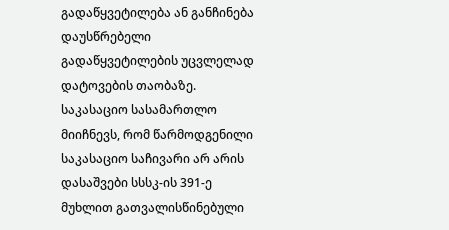გადაწყვეტილება ან განჩინება დაუსწრებელი გადაწყვეტილების უცვლელად დატოვების თაობაზე. საკასაციო სასამართლო მიიჩნევს, რომ წარმოდგენილი საკასაციო საჩივარი არ არის დასაშვები სსსკ-ის 391-ე მუხლით გათვალისწინებული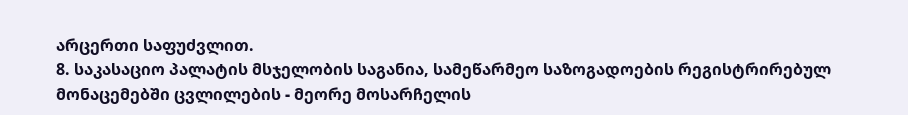არცერთი საფუძვლით.
8. საკასაციო პალატის მსჯელობის საგანია, სამეწარმეო საზოგადოების რეგისტრირებულ მონაცემებში ცვლილების - მეორე მოსარჩელის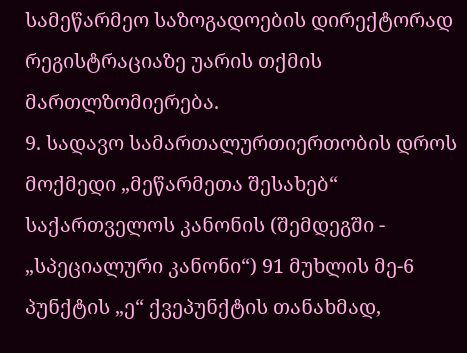სამეწარმეო საზოგადოების დირექტორად რეგისტრაციაზე უარის თქმის მართლზომიერება.
9. სადავო სამართალურთიერთობის დროს მოქმედი „მეწარმეთა შესახებ“ საქართველოს კანონის (შემდეგში - „სპეციალური კანონი“) 91 მუხლის მე-6 პუნქტის „ე“ ქვეპუნქტის თანახმად,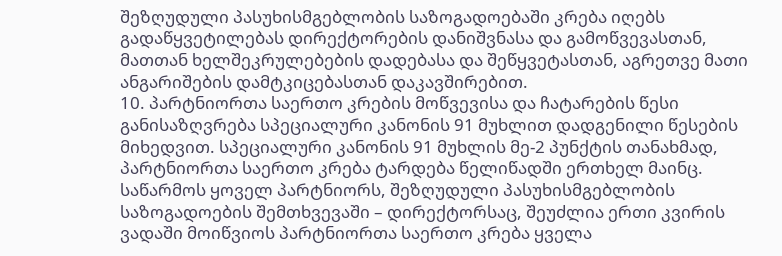შეზღუდული პასუხისმგებლობის საზოგადოებაში კრება იღებს გადაწყვეტილებას დირექტორების დანიშვნასა და გამოწვევასთან, მათთან ხელშეკრულებების დადებასა და შეწყვეტასთან, აგრეთვე მათი ანგარიშების დამტკიცებასთან დაკავშირებით.
10. პარტნიორთა საერთო კრების მოწვევისა და ჩატარების წესი განისაზღვრება სპეციალური კანონის 91 მუხლით დადგენილი წესების მიხედვით. სპეციალური კანონის 91 მუხლის მე-2 პუნქტის თანახმად, პარტნიორთა საერთო კრება ტარდება წელიწადში ერთხელ მაინც. საწარმოს ყოველ პარტნიორს, შეზღუდული პასუხისმგებლობის საზოგადოების შემთხვევაში – დირექტორსაც, შეუძლია ერთი კვირის ვადაში მოიწვიოს პარტნიორთა საერთო კრება ყველა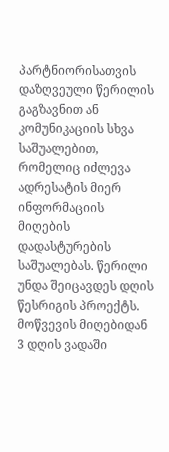პარტნიორისათვის დაზღვეული წერილის გაგზავნით ან კომუნიკაციის სხვა საშუალებით, რომელიც იძლევა ადრესატის მიერ ინფორმაციის მიღების დადასტურების საშუალებას. წერილი უნდა შეიცავდეს დღის წესრიგის პროექტს. მოწვევის მიღებიდან 3 დღის ვადაში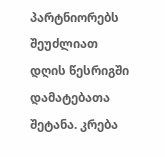პარტნიორებს შეუძლიათ დღის წესრიგში დამატებათა შეტანა. კრება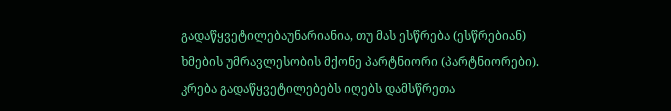გადაწყვეტილებაუნარიანია, თუ მას ესწრება (ესწრებიან) ხმების უმრავლესობის მქონე პარტნიორი (პარტნიორები). კრება გადაწყვეტილებებს იღებს დამსწრეთა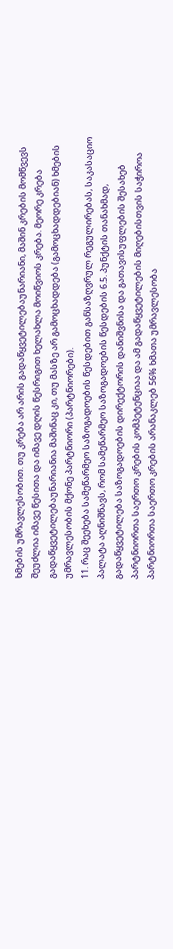ხმების უმრავლესობით. თუ კრება არ არის გადაწყვეტილებაუნარიანი, მაშინ კრების მომწვევს შეუძლია იმავე წესითა და იმავე დღის წესრიგით ხელახლა მოიწვიოს კრება. მეორე კრება გადაწყვეტილებაუნარიანია მაშინაც კი, თუ მასზე არ გამოცხადდება (გამოცხადდებიან) ხმების უმრავლესობის მქონე პარტნიორი (პარტნიორები).
11. რაც შეეხება სამეწარმეო საზოგადოების წესდებით განსაზღვრულ რეგულირებას, საკასაციო პალატა აღნიშნავს, რომ სამეწარმეო საზოგადოების წესდების 6.5. პუნქტის თანახმად, გადაწყვეტილება საზოგადოების დირექტორის დანიშვნისა და გათავისუფლების შესახებ პარტნიორთა საერთო კრების კომპეტენციაა და ამ გადაწყვეტილების მიღებისთვის საჭიროა პარტნიორთა საერთო კრების არანაკლებ 56% ხმათა უმრავლესობა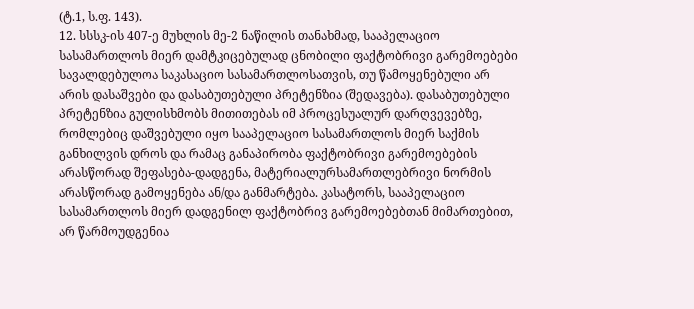(ტ.1, ს.ფ. 143).
12. სსსკ-ის 407-ე მუხლის მე-2 ნაწილის თანახმად, სააპელაციო სასამართლოს მიერ დამტკიცებულად ცნობილი ფაქტობრივი გარემოებები სავალდებულოა საკასაციო სასამართლოსათვის, თუ წამოყენებული არ არის დასაშვები და დასაბუთებული პრეტენზია (შედავება). დასაბუთებული პრეტენზია გულისხმობს მითითებას იმ პროცესუალურ დარღვევებზე, რომლებიც დაშვებული იყო სააპელაციო სასამართლოს მიერ საქმის განხილვის დროს და რამაც განაპირობა ფაქტობრივი გარემოებების არასწორად შეფასება-დადგენა, მატერიალურსამართლებრივი ნორმის არასწორად გამოყენება ან/და განმარტება. კასატორს, სააპელაციო სასამართლოს მიერ დადგენილ ფაქტობრივ გარემოებებთან მიმართებით, არ წარმოუდგენია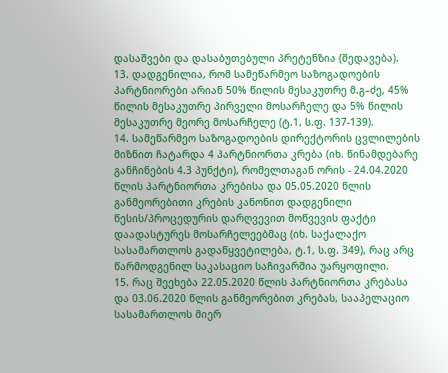დასაშვები და დასაბუთებული პრეტენზია (შედავება).
13. დადგენილია, რომ სამეწარმეო საზოგადოების პარტნიორები არიან 50% წილის მესაკუთრე მ.გ–ძე, 45% წილის მესაკუთრე პირველი მოსარჩელე და 5% წილის მესაკუთრე მეორე მოსარჩელე (ტ.1, ს.ფ. 137-139).
14. სამეწარმეო საზოგადოების დირექტორის ცვლილების მიზნით ჩატარდა 4 პარტნიორთა კრება (იხ. წინამდებარე განჩინების 4.3 პუნქტი), რომელთაგან ორის - 24.04.2020 წლის პარტნიორთა კრებისა და 05.05.2020 წლის განმეორებითი კრების კანონით დადგენილი წესის/პროცედურის დარღვევით მოწვევის ფაქტი დაადასტურეს მოსარჩელეებმაც (იხ. საქალაქო სასამართლოს გადაწყვეტილება, ტ.1, ს.ფ. 349), რაც არც წარმოდგენილ საკასაციო საჩივარშია უარყოფილი.
15. რაც შეეხება 22.05.2020 წლის პარტნიორთა კრებასა და 03.06.2020 წლის განმეორებით კრებას, სააპელაციო სასამართლოს მიერ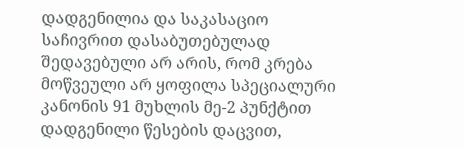დადგენილია და საკასაციო საჩივრით დასაბუთებულად შედავებული არ არის, რომ კრება მოწვეული არ ყოფილა სპეციალური კანონის 91 მუხლის მე-2 პუნქტით დადგენილი წესების დაცვით,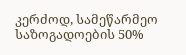კერძოდ, სამეწარმეო საზოგადოების 50%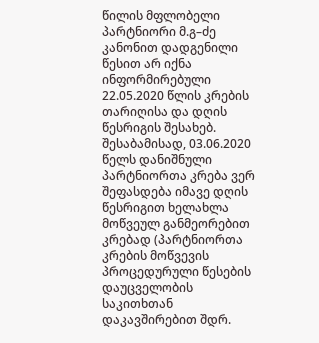წილის მფლობელი პარტნიორი მ.გ–ძე კანონით დადგენილი წესით არ იქნა ინფორმირებული 22.05.2020 წლის კრების თარიღისა და დღის წესრიგის შესახებ. შესაბამისად, 03.06.2020 წელს დანიშნული პარტნიორთა კრება ვერ შეფასდება იმავე დღის წესრიგით ხელახლა მოწვეულ განმეორებით კრებად (პარტნიორთა კრების მოწვევის პროცედურული წესების დაუცველობის საკითხთან დაკავშირებით შდრ.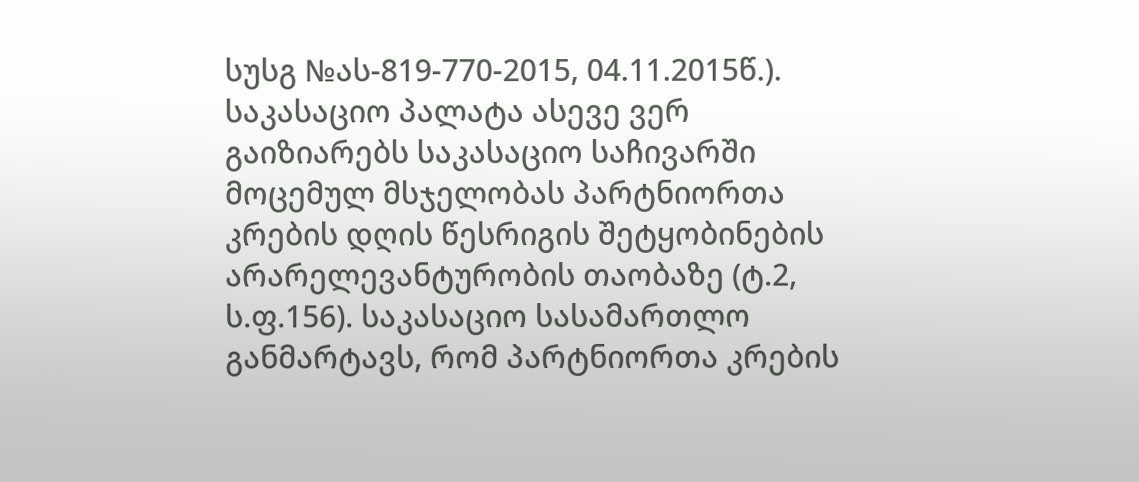სუსგ №ას-819-770-2015, 04.11.2015წ.). საკასაციო პალატა ასევე ვერ გაიზიარებს საკასაციო საჩივარში მოცემულ მსჯელობას პარტნიორთა კრების დღის წესრიგის შეტყობინების არარელევანტურობის თაობაზე (ტ.2, ს.ფ.156). საკასაციო სასამართლო განმარტავს, რომ პარტნიორთა კრების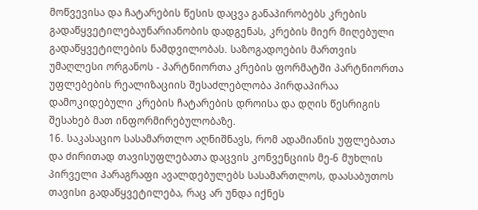მოწვევისა და ჩატარების წესის დაცვა განაპირობებს კრების გადაწყვეტილებაუნარიანობის დადგენას, კრების მიერ მიღებული გადაწყვეტილების ნამდვილობას. საზოგადოების მართვის უმაღლესი ორგანოს - პარტნიორთა კრების ფორმატში პარტნიორთა უფლებების რეალიზაციის შესაძლებლობა პირდაპირაა დამოკიდებული კრების ჩატარების დროისა და დღის წესრიგის შესახებ მათ ინფორმირებულობაზე.
16. საკასაციო სასამართლო აღნიშნავს, რომ ადამიანის უფლებათა და ძირითად თავისუფლებათა დაცვის კონვენციის მე-6 მუხლის პირველი პარაგრაფი ავალდებულებს სასამართლოს, დაასაბუთოს თავისი გადაწყვეტილება, რაც არ უნდა იქნეს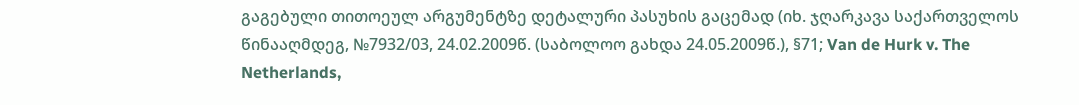გაგებული თითოეულ არგუმენტზე დეტალური პასუხის გაცემად (იხ. ჯღარკავა საქართველოს წინააღმდეგ, №7932/03, 24.02.2009წ. (საბოლოო გახდა 24.05.2009წ.), §71; Van de Hurk v. The Netherlands,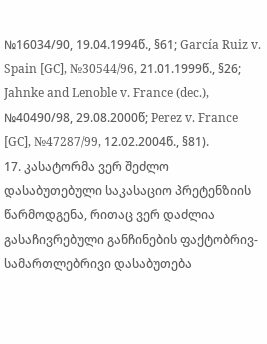№16034/90, 19.04.1994წ., §61; García Ruiz v. Spain [GC], №30544/96, 21.01.1999წ., §26; Jahnke and Lenoble v. France (dec.), №40490/98, 29.08.2000წ; Perez v. France [GC], №47287/99, 12.02.2004წ., §81).
17. კასატორმა ვერ შეძლო დასაბუთებული საკასაციო პრეტენზიის წარმოდგენა, რითაც ვერ დაძლია გასაჩივრებული განჩინების ფაქტობრივ-სამართლებრივი დასაბუთება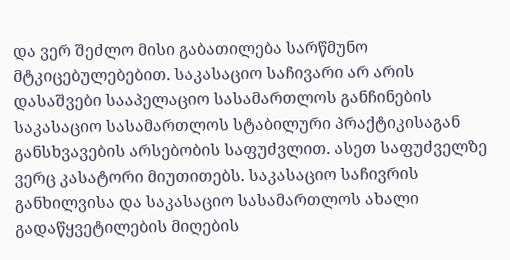და ვერ შეძლო მისი გაბათილება სარწმუნო მტკიცებულებებით. საკასაციო საჩივარი არ არის დასაშვები სააპელაციო სასამართლოს განჩინების საკასაციო სასამართლოს სტაბილური პრაქტიკისაგან განსხვავების არსებობის საფუძვლით. ასეთ საფუძველზე ვერც კასატორი მიუთითებს. საკასაციო საჩივრის განხილვისა და საკასაციო სასამართლოს ახალი გადაწყვეტილების მიღების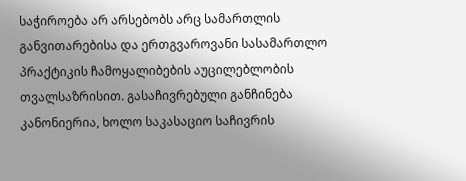საჭიროება არ არსებობს არც სამართლის განვითარებისა და ერთგვაროვანი სასამართლო პრაქტიკის ჩამოყალიბების აუცილებლობის თვალსაზრისით. გასაჩივრებული განჩინება კანონიერია, ხოლო საკასაციო საჩივრის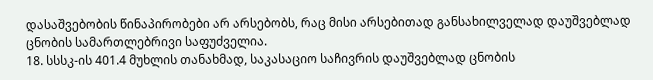დასაშვებობის წინაპირობები არ არსებობს, რაც მისი არსებითად განსახილველად დაუშვებლად ცნობის სამართლებრივი საფუძველია.
18. სსსკ-ის 401.4 მუხლის თანახმად, საკასაციო საჩივრის დაუშვებლად ცნობის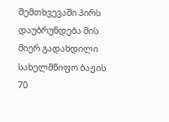შემთხვევაში პირს დაუბრუნდება მის მიერ გადახდილი სახელმწიფო ბაჟის 70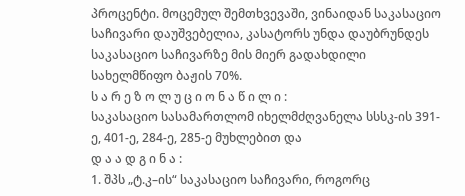პროცენტი. მოცემულ შემთხვევაში, ვინაიდან საკასაციო საჩივარი დაუშვებელია, კასატორს უნდა დაუბრუნდეს საკასაციო საჩივარზე მის მიერ გადახდილი სახელმწიფო ბაჟის 70%.
ს ა რ ე ზ ო ლ უ ც ი ო ნ ა წ ი ლ ი :
საკასაციო სასამართლომ იხელმძღვანელა სსსკ-ის 391-ე, 401-ე, 284-ე, 285-ე მუხლებით და
დ ა ა დ გ ი ნ ა :
1. შპს „ტ.კ–ის“ საკასაციო საჩივარი, როგორც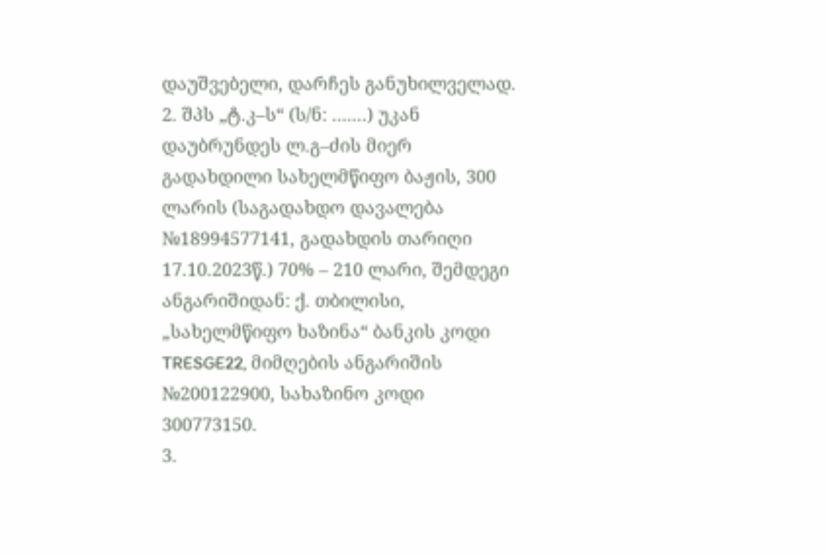დაუშვებელი, დარჩეს განუხილველად.
2. შპს „ტ.კ–ს“ (ს/ნ: .......) უკან დაუბრუნდეს ლ.გ–ძის მიერ გადახდილი სახელმწიფო ბაჟის, 300 ლარის (საგადახდო დავალება №18994577141, გადახდის თარიღი 17.10.2023წ.) 70% – 210 ლარი, შემდეგი ანგარიშიდან: ქ. თბილისი, „სახელმწიფო ხაზინა“ ბანკის კოდი TRESGE22, მიმღების ანგარიშის №200122900, სახაზინო კოდი 300773150.
3.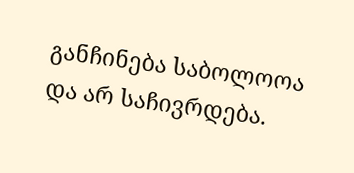განჩინება საბოლოოა და არ საჩივრდება.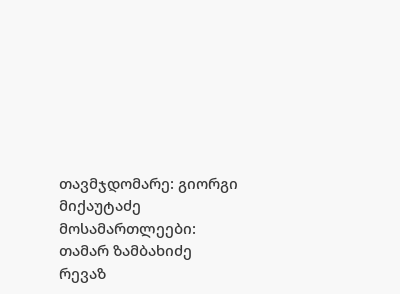თავმჯდომარე: გიორგი მიქაუტაძე
მოსამართლეები: თამარ ზამბახიძე
რევაზ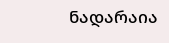ნადარაია